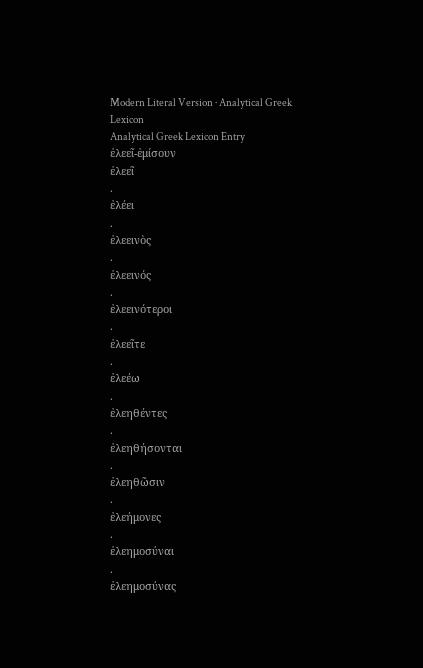Modern Literal Version · Analytical Greek Lexicon
Analytical Greek Lexicon Entry
ἐλεεῖ-ἐμίσουν
ἐλεεῖ
.
ἐλέει
.
ἐλεεινὸς
.
ἐλεεινός
.
ἐλεεινότεροι
.
ἐλεεῖτε
.
ἐλεέω
.
ἐλεηθέντες
.
ἐλεηθήσονται
.
ἐλεηθῶσιν
.
ἐλεήμονες
.
ἐλεημοσύναι
.
ἐλεημοσύνας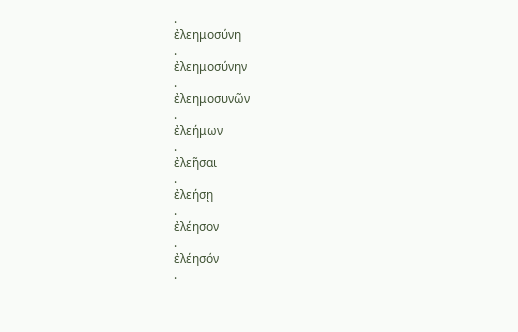.
ἐλεημοσύνη
.
ἐλεημοσύνην
.
ἐλεημοσυνῶν
.
ἐλεήμων
.
ἐλεῆσαι
.
ἐλεήσῃ
.
ἐλέησον
.
ἐλέησόν
.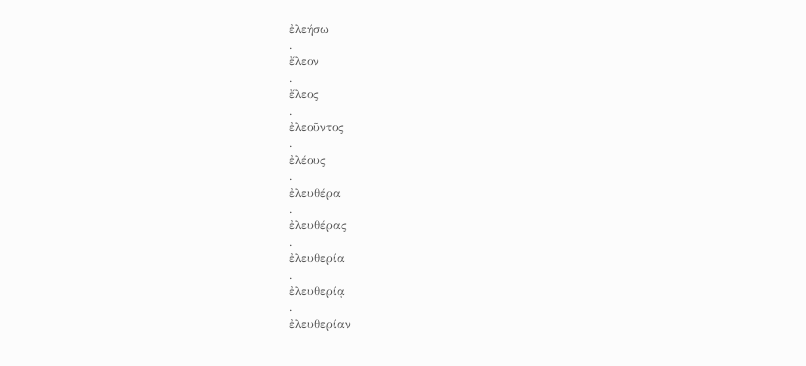ἐλεήσω
.
ἔλεον
.
ἔλεος
.
ἐλεοῦντος
.
ἐλέους
.
ἐλευθέρα
.
ἐλευθέρας
.
ἐλευθερία
.
ἐλευθερίᾳ
.
ἐλευθερίαν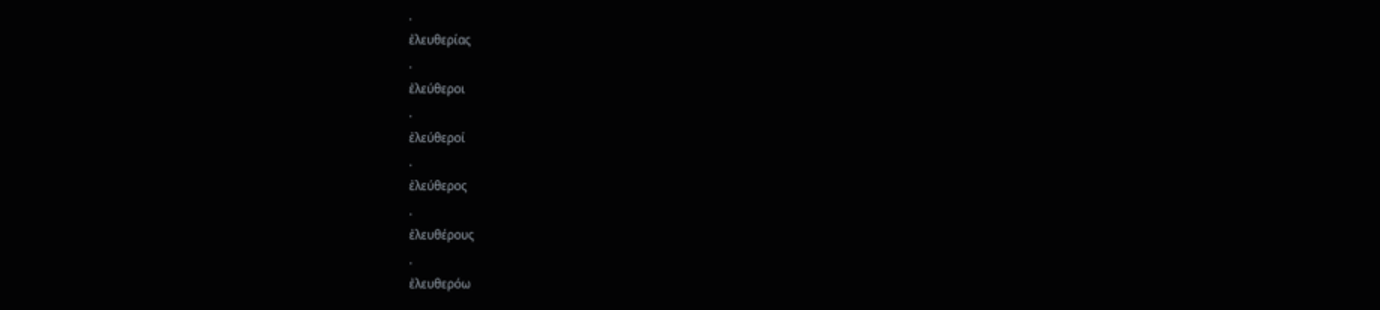.
ἐλευθερίας
.
ἐλεύθεροι
.
ἐλεύθεροί
.
ἐλεύθερος
.
ἐλευθέρους
.
ἐλευθερόω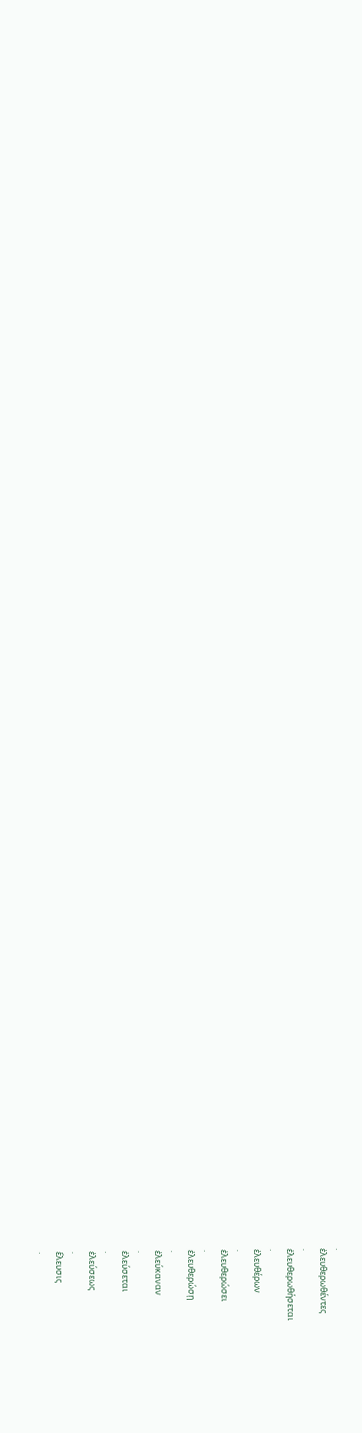.
ἐλευθερωθέντες
.
ἐλευθερωθήσεται
.
ἐλευθέρων
.
ἐλευθερώσει
.
ἐλευθερώσῃ
.
ἐλεύκαναν
.
ἐλεύσεται
.
ἐλεύσεως
.
ἔλευσις
.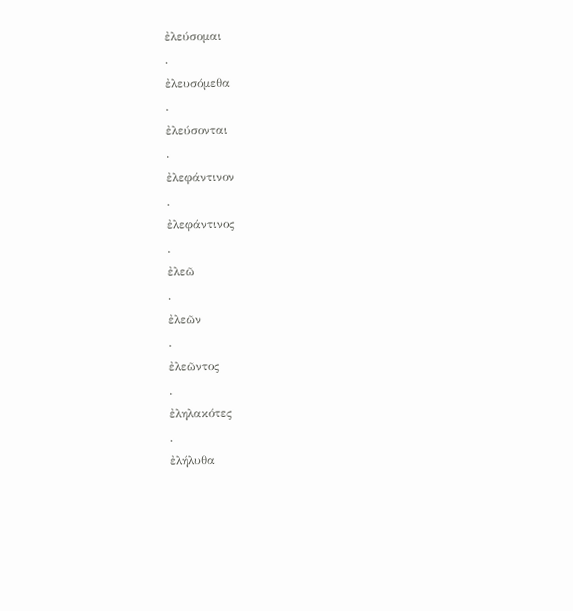ἐλεύσομαι
.
ἐλευσόμεθα
.
ἐλεύσονται
.
ἐλεφάντινον
.
ἐλεφάντινος
.
ἐλεῶ
.
ἐλεῶν
.
ἐλεῶντος
.
ἐληλακότες
.
ἐλήλυθα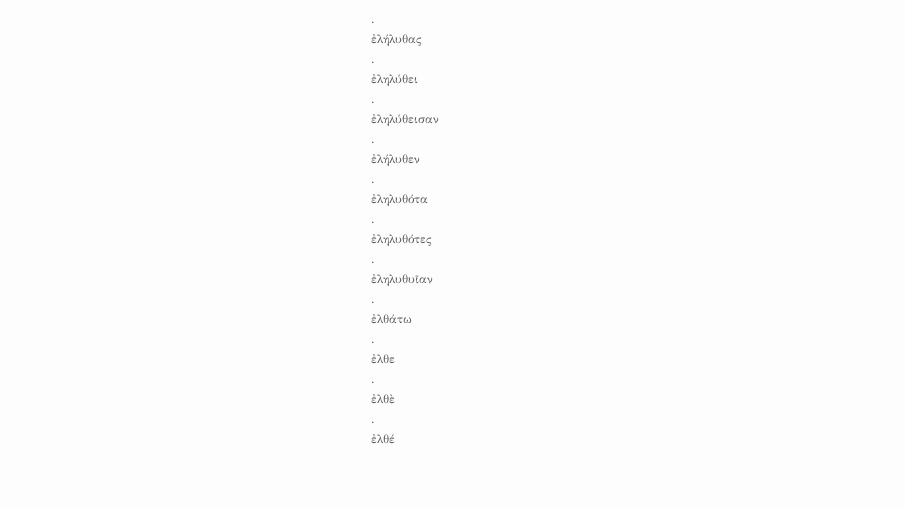.
ἐλήλυθας
.
ἐληλύθει
.
ἐληλύθεισαν
.
ἐλήλυθεν
.
ἐληλυθότα
.
ἐληλυθότες
.
ἐληλυθυῖαν
.
ἐλθάτω
.
ἐλθε
.
ἐλθὲ
.
ἐλθέ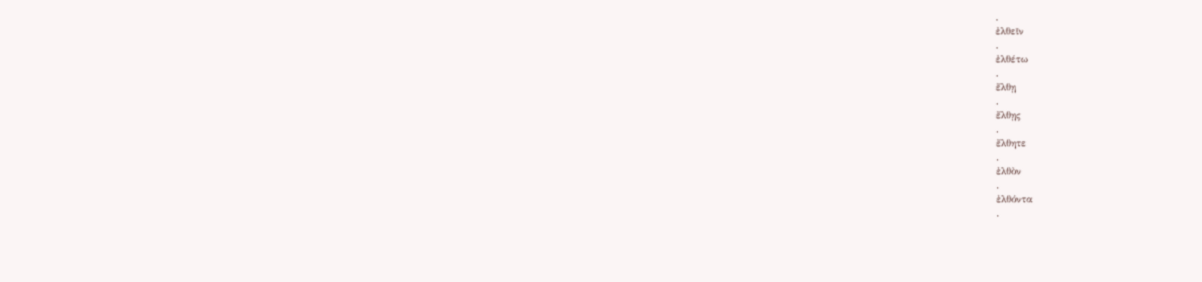.
ἐλθεῖν
.
ἐλθέτω
.
ἔλθῃ
.
ἔλθῃς
.
ἔλθητε
.
ἐλθὸν
.
ἐλθόντα
.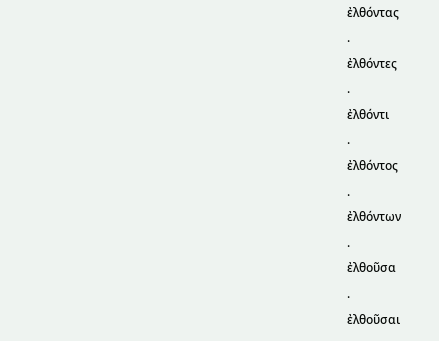ἐλθόντας
.
ἐλθόντες
.
ἐλθόντι
.
ἐλθόντος
.
ἐλθόντων
.
ἐλθοῦσα
.
ἐλθοῦσαι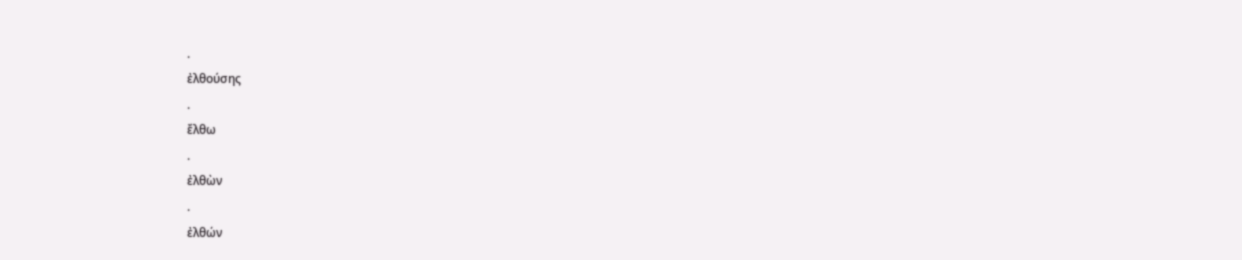.
ἐλθούσης
.
ἔλθω
.
ἐλθὼν
.
ἐλθών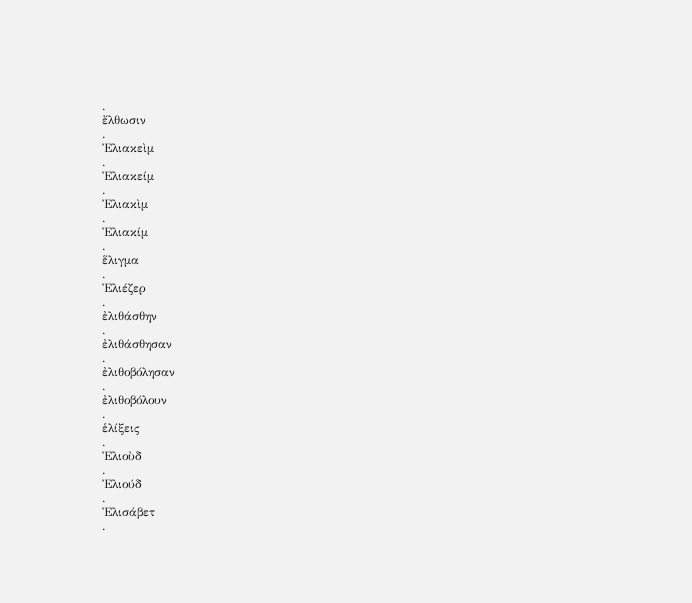.
ἔλθωσιν
.
Ἐλιακεὶμ
.
Ἐλιακείμ
.
Ἐλιακὶμ
.
Ἐλιακίμ
.
ἕλιγμα
.
Ἐλιέζερ
.
ἐλιθάσθην
.
ἐλιθάσθησαν
.
ἐλιθοβόλησαν
.
ἐλιθοβόλουν
.
ἑλίξεις
.
Ἐλιοὺδ
.
Ἐλιούδ
.
Ἐλισάβετ
.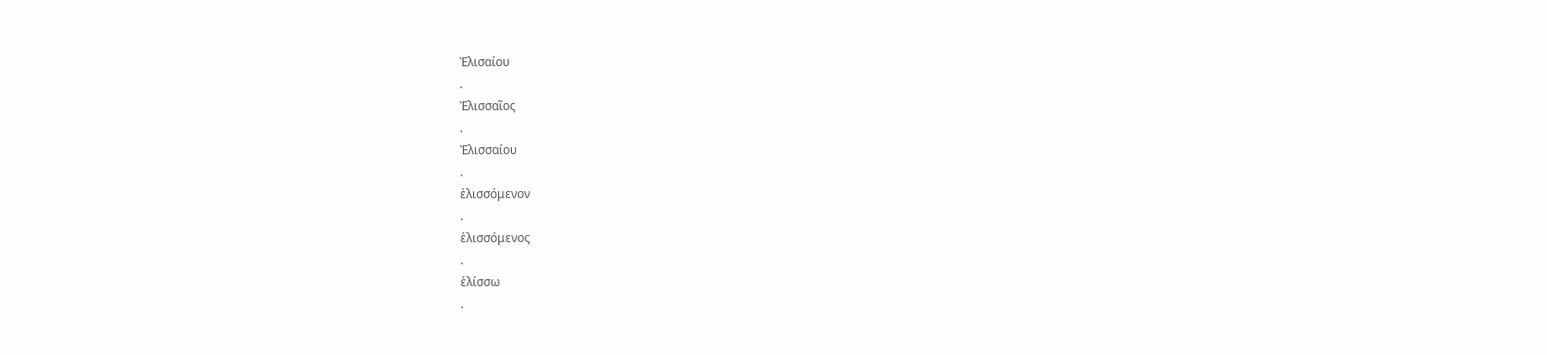Ἐλισαίου
.
Ἐλισσαῖος
.
Ἐλισσαίου
.
ἑλισσόμενον
.
ἑλισσόμενος
.
ἑλίσσω
.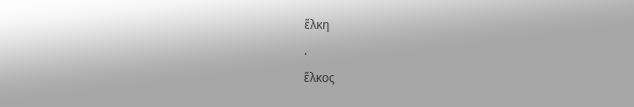ἕλκη
.
ἕλκος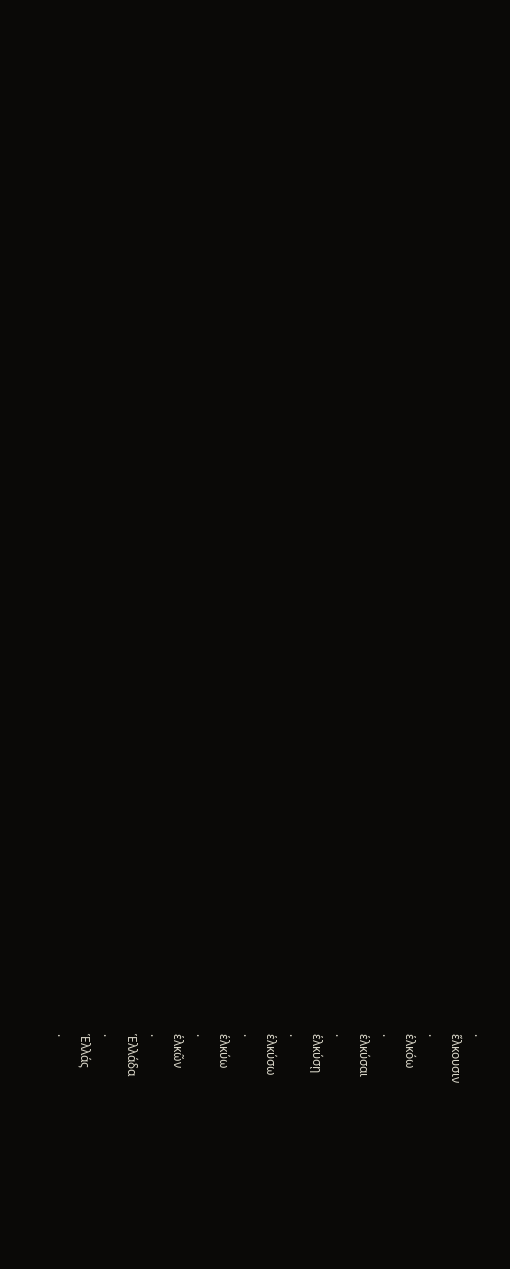.
ἕλκουσιν
.
ἑλκόω
.
ἑλκύσαι
.
ἑλκύσῃ
.
ἑλκύσω
.
ἑλκύω
.
ἑλκῶν
.
Ἑλλάδα
.
Ἑλλάς
.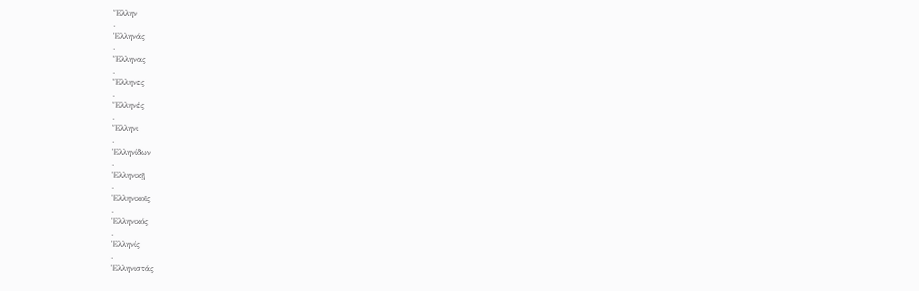Ἕλλην
.
Ἑλληνάς
.
Ἕλληνας
.
Ἕλληνες
.
Ἕλληνές
.
Ἕλληνι
.
Ἑλληνίδων
.
Ἑλληνικῇ
.
Ἑλληνικοῖς
.
Ἑλληνικός
.
Ἑλληνίς
.
Ἑλληνιστάς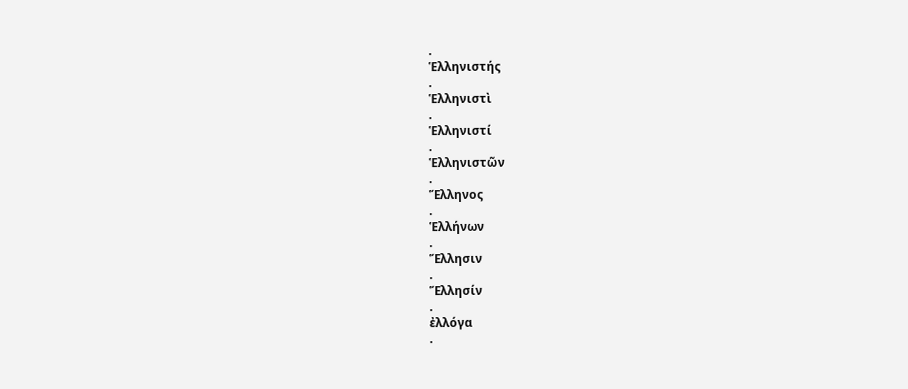.
Ἑλληνιστής
.
Ἑλληνιστὶ
.
Ἑλληνιστί
.
Ἑλληνιστῶν
.
Ἕλληνος
.
Ἑλλήνων
.
Ἕλλησιν
.
Ἕλλησίν
.
ἐλλόγα
.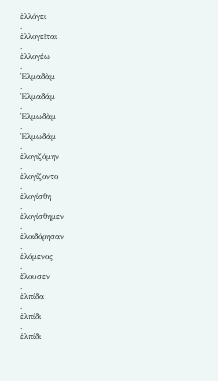ἐλλόγει
.
ἐλλογεῖται
.
ἐλλογέω
.
Ἐλμαδὰμ
.
Ἐλμαδάμ
.
Ἐλμωδὰμ
.
Ἐλμωδάμ
.
ἐλογιζόμην
.
ἐλογίζοντο
.
ἐλογίσθη
.
ἐλογίσθημεν
.
ἐλοιδόρησαν
.
ἑλόμενος
.
ἔλουσεν
.
ἐλπίδα
.
ἐλπίδι
.
ἑλπίδι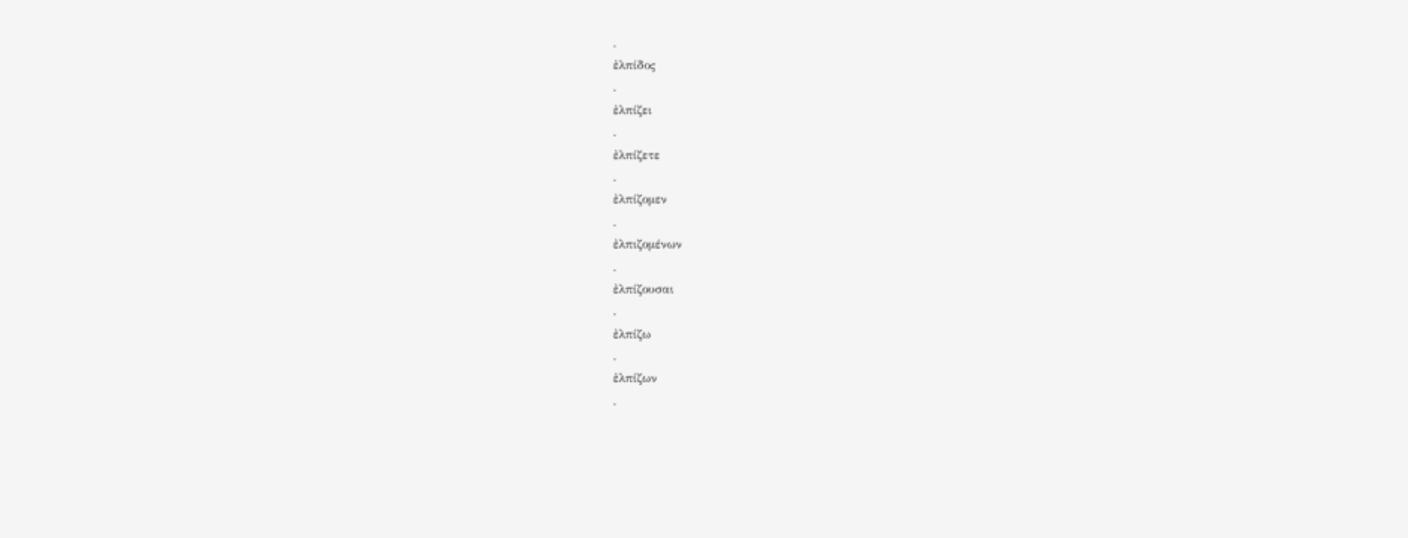.
ἐλπίδος
.
ἐλπίζει
.
ἐλπίζετε
.
ἐλπίζομεν
.
ἐλπιζομένων
.
ἐλπίζουσαι
.
ἐλπίζω
.
ἐλπίζων
.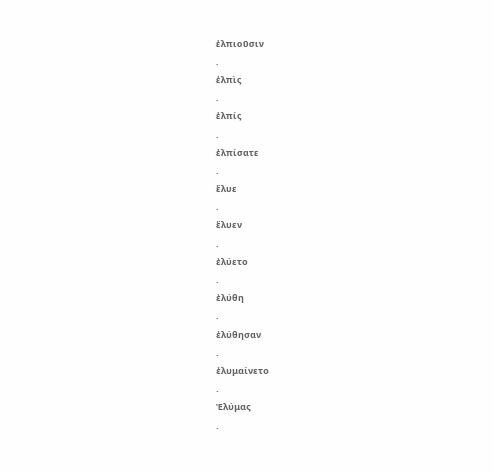ἐλπιοῦσιν
.
ἐλπὶς
.
ἐλπίς
.
ἐλπίσατε
.
ἔλυε
.
ἔλυεν
.
ἐλύετο
.
ἐλύθη
.
ἐλύθησαν
.
ἐλυμαίνετο
.
Ἐλύμας
.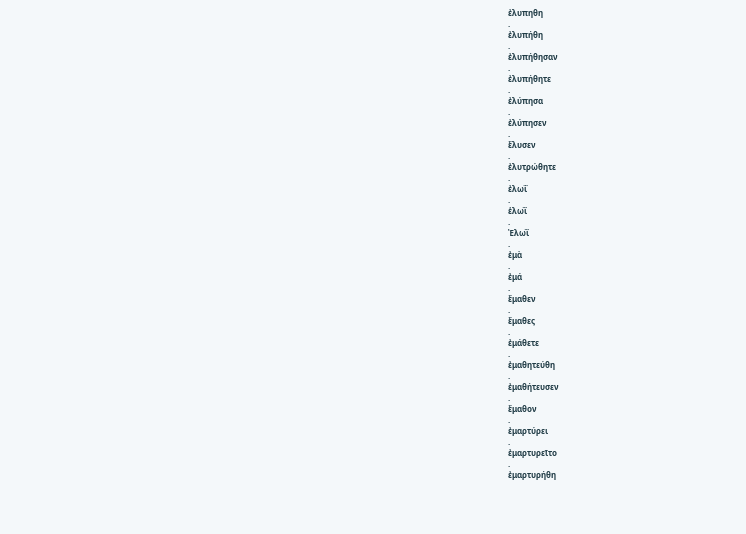ἐλυπηθη
.
ἐλυπήθη
.
ἐλυπήθησαν
.
ἐλυπήθητε
.
ἐλύπησα
.
ἐλύπησεν
.
ἔλυσεν
.
ἐλυτρώθητε
.
ἐλωΐ
.
ἑλωῒ
.
Ἐλωῒ
.
ἐμὰ
.
ἐμά
.
ἔμαθεν
.
ἔμαθες
.
ἐμάθετε
.
ἐμαθητεύθη
.
ἐμαθήτευσεν
.
ἔμαθον
.
ἐμαρτύρει
.
ἐμαρτυρεῖτο
.
ἐμαρτυρήθη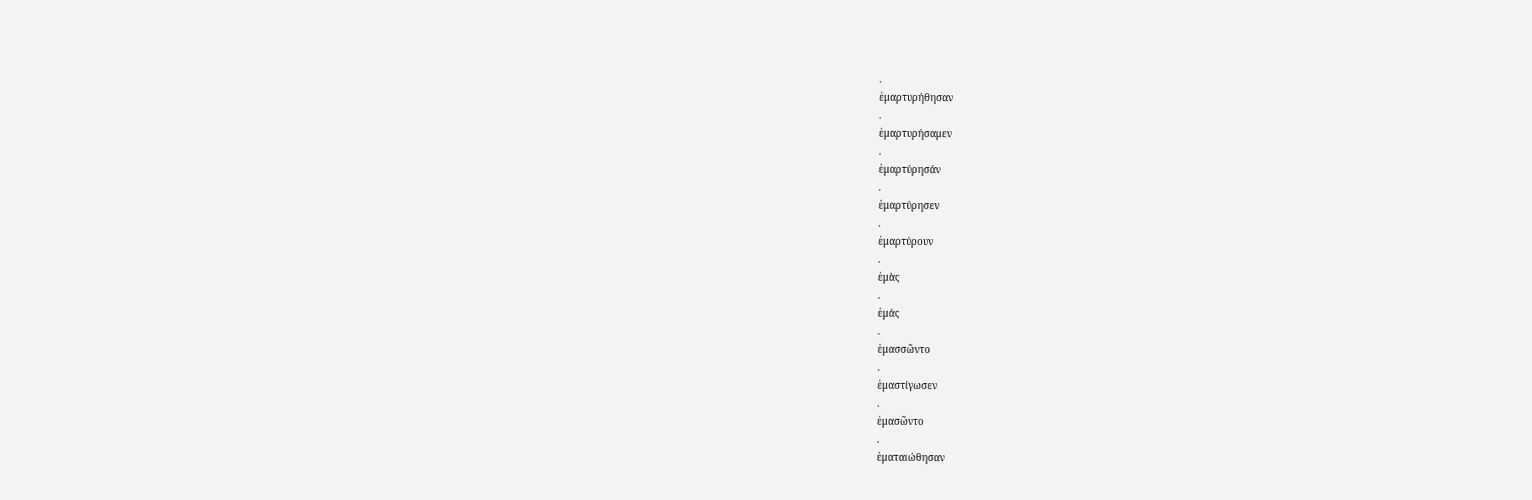.
ἐμαρτυρήθησαν
.
ἐμαρτυρήσαμεν
.
ἐμαρτύρησάν
.
ἐμαρτύρησεν
.
ἐμαρτύρουν
.
ἐμὰς
.
ἐμάς
.
ἐμασσῶντο
.
ἐμαστίγωσεν
.
ἐμασῶντο
.
ἐματαιώθησαν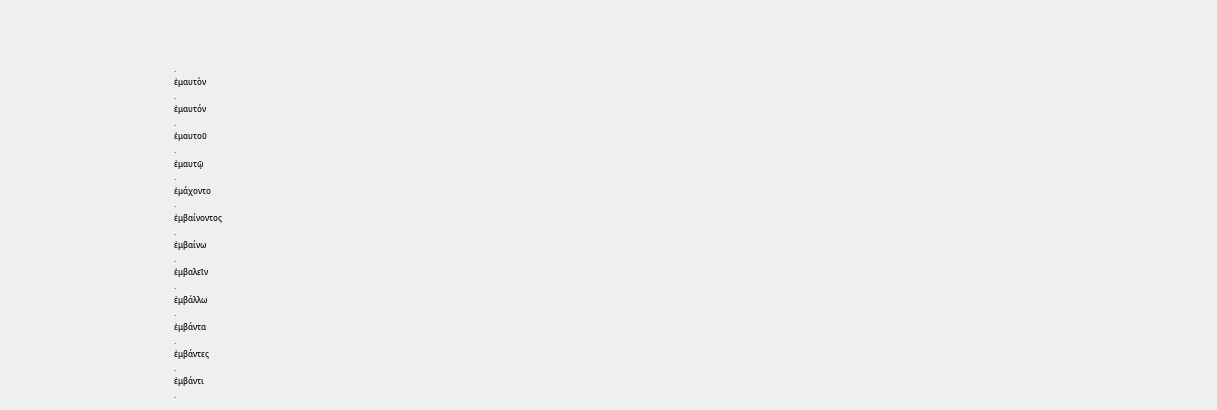.
ἐμαυτὸν
.
ἐμαυτόν
.
ἐμαυτοῦ
.
ἐμαυτῷ
.
ἐμάχοντο
.
ἐμβαίνοντος
.
ἐμβαίνω
.
ἐμβαλεῖν
.
ἐμβάλλω
.
ἐμβάντα
.
ἐμβάντες
.
ἐμβάντι
.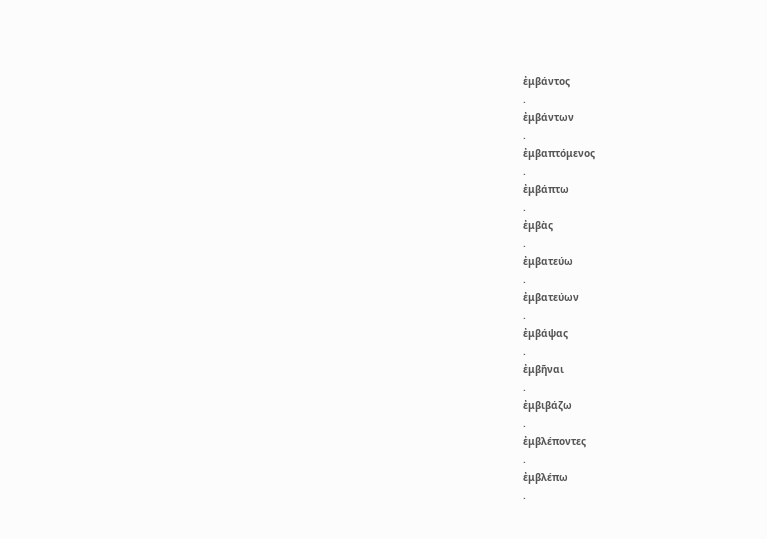ἐμβάντος
.
ἐμβάντων
.
ἐμβαπτόμενος
.
ἐμβάπτω
.
ἐμβὰς
.
ἐμβατεύω
.
ἐμβατεύων
.
ἐμβάψας
.
ἐμβῆναι
.
ἐμβιβάζω
.
ἐμβλέποντες
.
ἐμβλέπω
.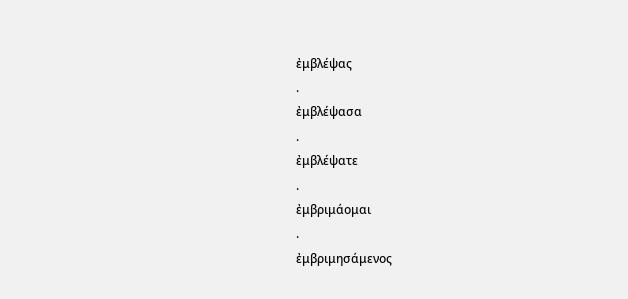ἐμβλέψας
.
ἐμβλέψασα
.
ἐμβλέψατε
.
ἐμβριμάομαι
.
ἐμβριμησάμενος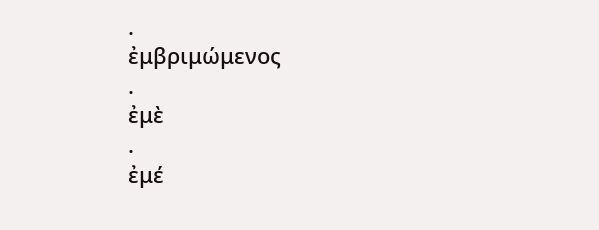.
ἐμβριμώμενος
.
ἐμὲ
.
ἐμέ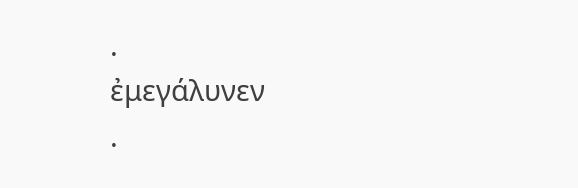.
ἐμεγάλυνεν
.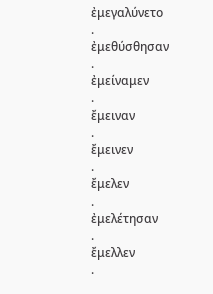ἐμεγαλύνετο
.
ἐμεθύσθησαν
.
ἐμείναμεν
.
ἔμειναν
.
ἔμεινεν
.
ἔμελεν
.
ἐμελέτησαν
.
ἔμελλεν
.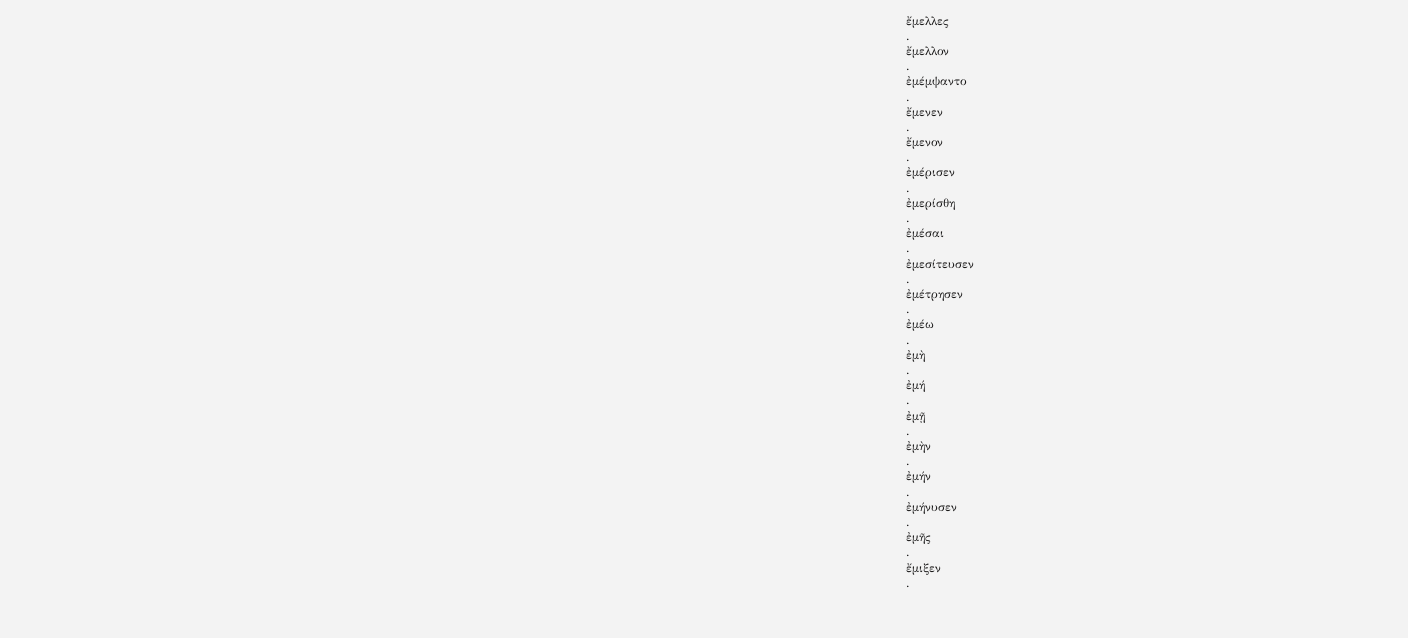ἔμελλες
.
ἔμελλον
.
ἐμέμψαντο
.
ἔμενεν
.
ἔμενον
.
ἐμέρισεν
.
ἐμερίσθη
.
ἐμέσαι
.
ἐμεσίτευσεν
.
ἐμέτρησεν
.
ἐμέω
.
ἐμὴ
.
ἐμή
.
ἐμῇ
.
ἐμὴν
.
ἐμήν
.
ἐμήνυσεν
.
ἐμῆς
.
ἔμιξεν
.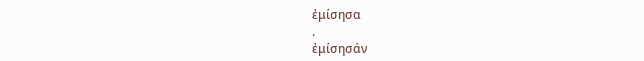ἐμίσησα
.
ἐμίσησάν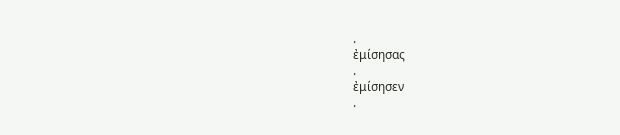.
ἐμίσησας
.
ἐμίσησεν
.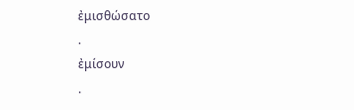ἐμισθώσατο
.
ἐμίσουν
.